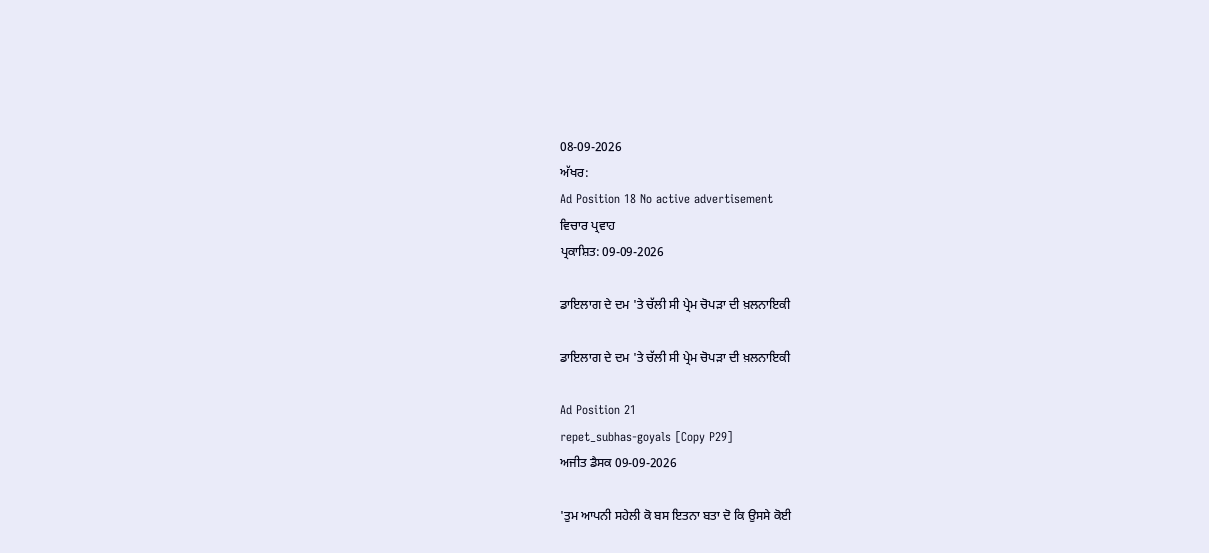08-09-2026
ਅੱਖਰ:
Ad Position 18 No active advertisement
ਵਿਚਾਰ ਪ੍ਰਵਾਹ
ਪ੍ਰਕਾਸ਼ਿਤ: 09-09-2026

ਡਾਇਲਾਗ ਦੇ ਦਮ 'ਤੇ ਚੱਲੀ ਸੀ ਪ੍ਰੇਮ ਚੋਪੜਾ ਦੀ ਖ਼ਲਨਾਇਕੀ

ਡਾਇਲਾਗ ਦੇ ਦਮ 'ਤੇ ਚੱਲੀ ਸੀ ਪ੍ਰੇਮ ਚੋਪੜਾ ਦੀ ਖ਼ਲਨਾਇਕੀ

Ad Position 21
repet_subhas-goyals [Copy P29]
ਅਜੀਤ ਡੈਸਕ 09-09-2026

'ਤੁਮ ਆਪਨੀ ਸਹੇਲੀ ਕੋ ਬਸ ਇਤਨਾ ਬਤਾ ਦੋ ਕਿ ਉਸਸੇ ਕੋਈ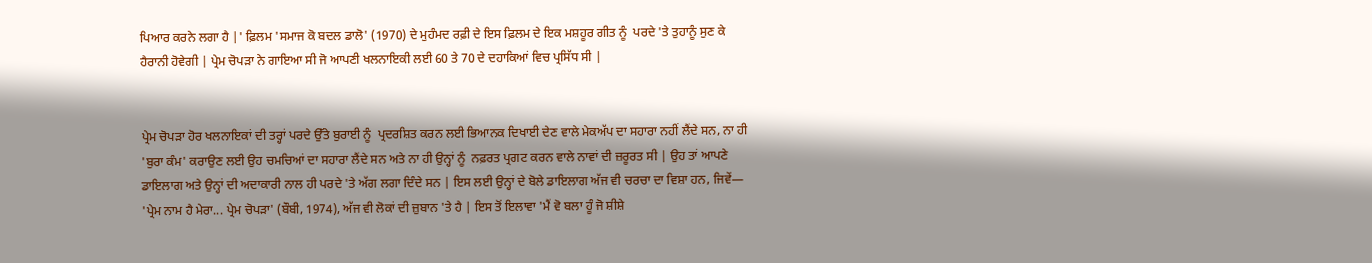ਪਿਆਰ ਕਰਨੇ ਲਗਾ ਹੈ |' ਫ਼ਿਲਮ 'ਸਮਾਜ ਕੋ ਬਦਲ ਡਾਲੋ' (1970) ਦੇ ਮੁਹੰਮਦ ਰਫ਼ੀ ਦੇ ਇਸ ਫ਼ਿਲਮ ਦੇ ਇਕ ਮਸ਼ਹੂਰ ਗੀਤ ਨੂੰ  ਪਰਦੇ 'ਤੇ ਤੁਹਾਨੂੰ ਸੁਣ ਕੇ ਹੈਰਾਨੀ ਹੋਵੇਗੀ | ਪ੍ਰੇਮ ਚੋਪੜਾ ਨੇ ਗਾਇਆ ਸੀ ਜੋ ਆਪਣੀ ਖਲਨਾਇਕੀ ਲਈ 60 ਤੇ 70 ਦੇ ਦਹਾਕਿਆਂ ਵਿਚ ਪ੍ਰਸਿੱਧ ਸੀ |


ਪ੍ਰੇਮ ਚੋਪੜਾ ਹੋਰ ਖਲਨਾਇਕਾਂ ਦੀ ਤਰ੍ਹਾਂ ਪਰਦੇ ਉੱਤੇ ਬੁਰਾਈ ਨੂੰ  ਪ੍ਰਦਰਸ਼ਿਤ ਕਰਨ ਲਈ ਭਿਆਨਕ ਦਿਖਾਈ ਦੇਣ ਵਾਲੇ ਮੇਕਅੱਪ ਦਾ ਸਹਾਰਾ ਨਹੀਂ ਲੈਂਦੇ ਸਨ, ਨਾ ਹੀ 'ਬੁਰਾ ਕੰਮ' ਕਰਾਉਣ ਲਈ ਉਹ ਚਮਚਿਆਂ ਦਾ ਸਹਾਰਾ ਲੈਂਦੇ ਸਨ ਅਤੇ ਨਾ ਹੀ ਉਨ੍ਹਾਂ ਨੂੰ  ਨਫ਼ਰਤ ਪ੍ਰਗਟ ਕਰਨ ਵਾਲੇ ਨਾਵਾਂ ਦੀ ਜ਼ਰੂਰਤ ਸੀ | ਉਹ ਤਾਂ ਆਪਣੇ ਡਾਇਲਾਗ ਅਤੇ ਉਨ੍ਹਾਂ ਦੀ ਅਦਾਕਾਰੀ ਨਾਲ ਹੀ ਪਰਦੇ 'ਤੇ ਅੱਗ ਲਗਾ ਦਿੰਦੇ ਸਨ | ਇਸ ਲਈ ਉਨ੍ਹਾਂ ਦੇ ਬੋਲੇ ਡਾਇਲਾਗ ਅੱਜ ਵੀ ਚਰਚਾ ਦਾ ਵਿਸ਼ਾ ਹਨ, ਜਿਵੇਂ—
'ਪ੍ਰੇਮ ਨਾਮ ਹੈ ਮੇਰਾ... ਪ੍ਰੇਮ ਚੋਪੜਾ' (ਬੌਬੀ, 1974), ਅੱਜ ਵੀ ਲੋਕਾਂ ਦੀ ਜ਼ੁਬਾਨ 'ਤੇ ਹੈ | ਇਸ ਤੋਂ ਇਲਾਵਾ 'ਮੈਂ ਵੋ ਬਲਾ ਹੂੰ ਜੋ ਸ਼ੀਸ਼ੇ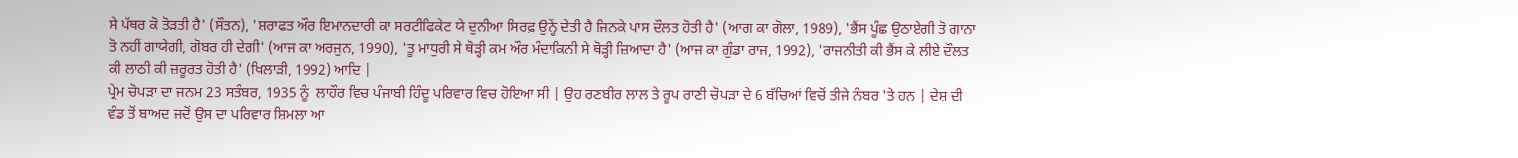ਸੇ ਪੱਥਰ ਕੋ ਤੋੜਤੀ ਹੈ' (ਸੌਤਨ), 'ਸ਼ਰਾਫਤ ਔਰ ਇਮਾਨਦਾਰੀ ਕਾ ਸਰਟੀਫਿਕੇਟ ਯੇ ਦੁਨੀਆ ਸਿਰਫ਼ ਉਨ੍ਹੇਂ ਦੇਤੀ ਹੈ ਜਿਨਕੇ ਪਾਸ ਦੌਲਤ ਹੋਤੀ ਹੈ' (ਆਗ ਕਾ ਗੋਲਾ, 1989), 'ਭੈਂਸ ਪੂੰਛ ਉਠਾਏਗੀ ਤੋ ਗਾਨਾ ਤੋ ਨਹੀਂ ਗਾਯੇਗੀ, ਗੋਬਰ ਹੀ ਦੇਗੀ' (ਆਜ ਕਾ ਅਰਜੁਨ, 1990), 'ਤੂ ਮਾਧੁਰੀ ਸੇ ਥੋੜ੍ਹੀ ਕਮ ਔਰ ਮੰਦਾਕਿਨੀ ਸੇ ਥੋੜ੍ਹੀ ਜ਼ਿਆਦਾ ਹੈ' (ਆਜ ਕਾ ਗੁੰਡਾ ਰਾਜ, 1992), 'ਰਾਜਨੀਤੀ ਕੀ ਭੈਂਸ ਕੇ ਲੀਏ ਦੌਲਤ ਕੀ ਲਾਠੀ ਕੀ ਜ਼ਰੂਰਤ ਹੋਤੀ ਹੈ' (ਖਿਲਾੜੀ, 1992) ਆਦਿ |
ਪ੍ਰੇਮ ਚੋਪੜਾ ਦਾ ਜਨਮ 23 ਸਤੰਬਰ, 1935 ਨੂੰ  ਲਾਹੌਰ ਵਿਚ ਪੰਜਾਬੀ ਹਿੰਦੂ ਪਰਿਵਾਰ ਵਿਚ ਹੋਇਆ ਸੀ | ਉਹ ਰਣਬੀਰ ਲਾਲ ਤੇ ਰੂਪ ਰਾਣੀ ਚੋਪੜਾ ਦੇ 6 ਬੱਚਿਆਂ ਵਿਚੋਂ ਤੀਜੇ ਨੰਬਰ 'ਤੇ ਹਨ | ਦੇਸ਼ ਦੀ ਵੰਡ ਤੋਂ ਬਾਅਦ ਜਦੋਂ ਉਸ ਦਾ ਪਰਿਵਾਰ ਸ਼ਿਮਲਾ ਆ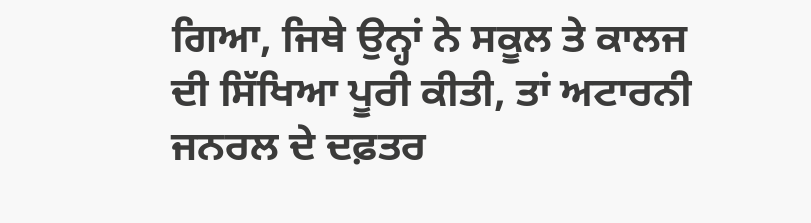ਗਿਆ, ਜਿਥੇ ਉਨ੍ਹਾਂ ਨੇ ਸਕੂਲ ਤੇ ਕਾਲਜ ਦੀ ਸਿੱਖਿਆ ਪੂਰੀ ਕੀਤੀ, ਤਾਂ ਅਟਾਰਨੀ ਜਨਰਲ ਦੇ ਦਫ਼ਤਰ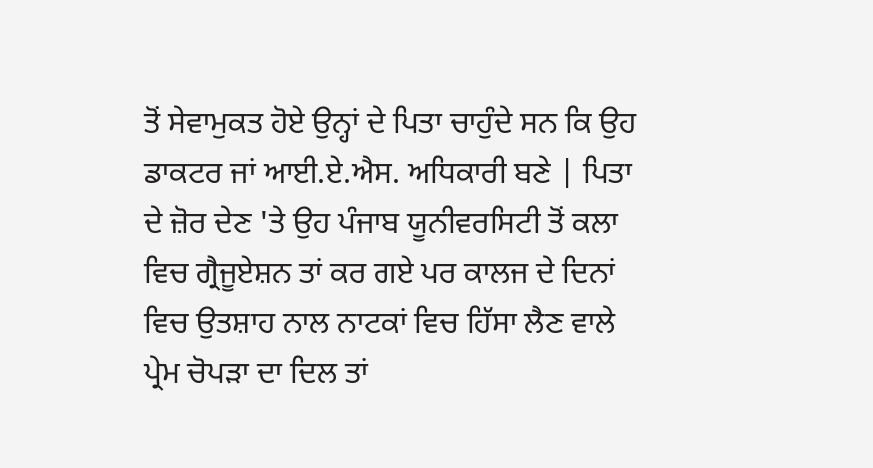ਤੋਂ ਸੇਵਾਮੁਕਤ ਹੋਏ ਉਨ੍ਹਾਂ ਦੇ ਪਿਤਾ ਚਾਹੁੰਦੇ ਸਨ ਕਿ ਉਹ ਡਾਕਟਰ ਜਾਂ ਆਈ.ਏ.ਐਸ. ਅਧਿਕਾਰੀ ਬਣੇ | ਪਿਤਾ ਦੇ ਜ਼ੋਰ ਦੇਣ 'ਤੇ ਉਹ ਪੰਜਾਬ ਯੂਨੀਵਰਸਿਟੀ ਤੋਂ ਕਲਾ ਵਿਚ ਗ੍ਰੈਜੂਏਸ਼ਨ ਤਾਂ ਕਰ ਗਏ ਪਰ ਕਾਲਜ ਦੇ ਦਿਨਾਂ ਵਿਚ ਉਤਸ਼ਾਹ ਨਾਲ ਨਾਟਕਾਂ ਵਿਚ ਹਿੱਸਾ ਲੈਣ ਵਾਲੇ ਪ੍ਰੇਮ ਚੋਪੜਾ ਦਾ ਦਿਲ ਤਾਂ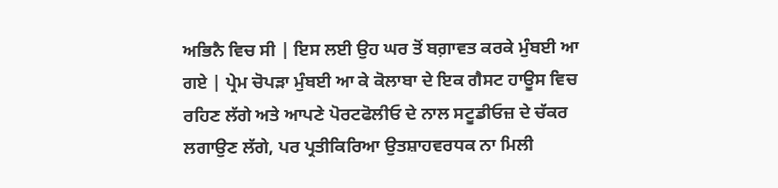ਅਭਿਨੈ ਵਿਚ ਸੀ | ਇਸ ਲਈ ਉਹ ਘਰ ਤੋਂ ਬਗ਼ਾਵਤ ਕਰਕੇ ਮੁੰਬਈ ਆ ਗਏ | ਪ੍ਰੇਮ ਚੋਪੜਾ ਮੁੰਬਈ ਆ ਕੇ ਕੋਲਾਬਾ ਦੇ ਇਕ ਗੈਸਟ ਹਾਊਸ ਵਿਚ ਰਹਿਣ ਲੱਗੇ ਅਤੇ ਆਪਣੇ ਪੋਰਟਫੋਲੀਓ ਦੇ ਨਾਲ ਸਟੂਡੀਓਜ਼ ਦੇ ਚੱਕਰ ਲਗਾਉਣ ਲੱਗੇ, ਪਰ ਪ੍ਰਤੀਕਿਰਿਆ ਉਤਸ਼ਾਹਵਰਧਕ ਨਾ ਮਿਲੀ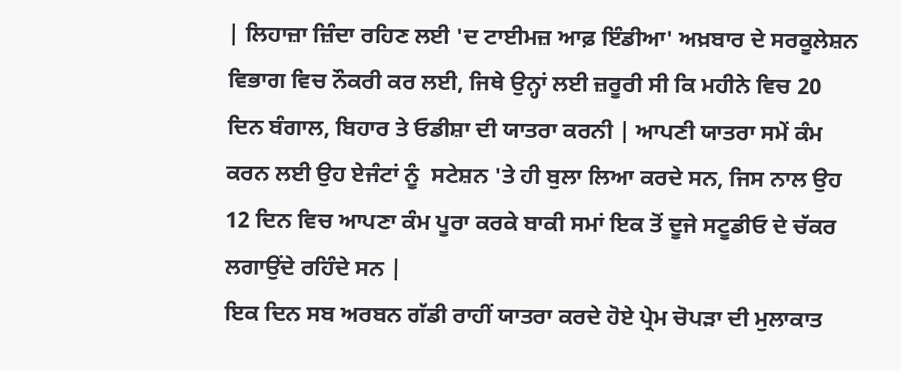| ਲਿਹਾਜ਼ਾ ਜ਼ਿੰਦਾ ਰਹਿਣ ਲਈ 'ਦ ਟਾਈਮਜ਼ ਆਫ਼ ਇੰਡੀਆ' ਅਖ਼ਬਾਰ ਦੇ ਸਰਕੂਲੇਸ਼ਨ ਵਿਭਾਗ ਵਿਚ ਨੌਕਰੀ ਕਰ ਲਈ, ਜਿਥੇ ਉਨ੍ਹਾਂ ਲਈ ਜ਼ਰੂਰੀ ਸੀ ਕਿ ਮਹੀਨੇ ਵਿਚ 20 ਦਿਨ ਬੰਗਾਲ, ਬਿਹਾਰ ਤੇ ਓਡੀਸ਼ਾ ਦੀ ਯਾਤਰਾ ਕਰਨੀ | ਆਪਣੀ ਯਾਤਰਾ ਸਮੇਂ ਕੰਮ ਕਰਨ ਲਈ ਉਹ ਏਜੰਟਾਂ ਨੂੰ  ਸਟੇਸ਼ਨ 'ਤੇ ਹੀ ਬੁਲਾ ਲਿਆ ਕਰਦੇ ਸਨ, ਜਿਸ ਨਾਲ ਉਹ 12 ਦਿਨ ਵਿਚ ਆਪਣਾ ਕੰਮ ਪੂਰਾ ਕਰਕੇ ਬਾਕੀ ਸਮਾਂ ਇਕ ਤੋਂ ਦੂਜੇ ਸਟੂਡੀਓ ਦੇ ਚੱਕਰ ਲਗਾਉਂਦੇ ਰਹਿੰਦੇ ਸਨ |
ਇਕ ਦਿਨ ਸਬ ਅਰਬਨ ਗੱਡੀ ਰਾਹੀਂ ਯਾਤਰਾ ਕਰਦੇ ਹੋਏ ਪ੍ਰੇਮ ਚੋਪੜਾ ਦੀ ਮੁਲਾਕਾਤ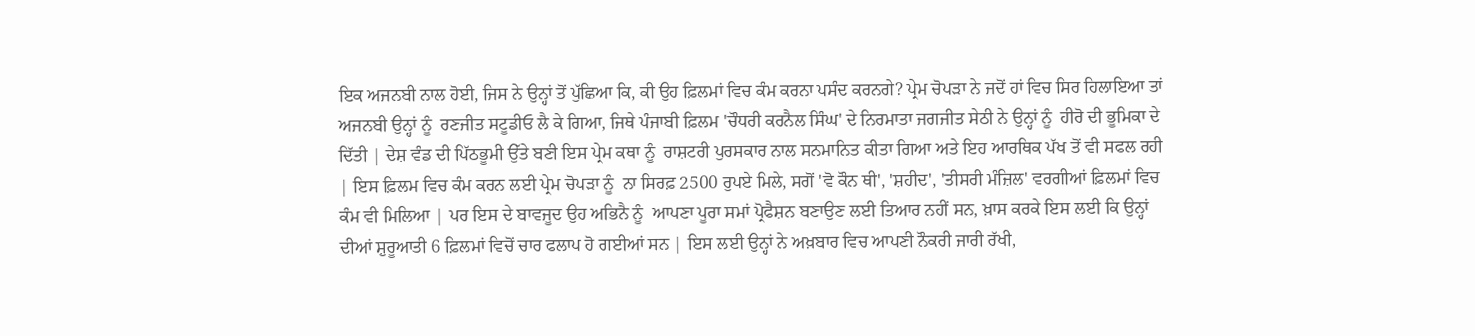ਇਕ ਅਜਨਬੀ ਨਾਲ ਹੋਈ, ਜਿਸ ਨੇ ਉਨ੍ਹਾਂ ਤੋਂ ਪੁੱਛਿਆ ਕਿ, ਕੀ ਉਹ ਫ਼ਿਲਮਾਂ ਵਿਚ ਕੰਮ ਕਰਨਾ ਪਸੰਦ ਕਰਨਗੇ? ਪ੍ਰੇਮ ਚੋਪੜਾ ਨੇ ਜਦੋਂ ਹਾਂ ਵਿਚ ਸਿਰ ਹਿਲਾਇਆ ਤਾਂ ਅਜਨਬੀ ਉਨ੍ਹਾਂ ਨੂੰ  ਰਣਜੀਤ ਸਟੂਡੀਓ ਲੈ ਕੇ ਗਿਆ, ਜਿਥੇ ਪੰਜਾਬੀ ਫ਼ਿਲਮ 'ਚੌਧਰੀ ਕਰਨੈਲ ਸਿੰਘ' ਦੇ ਨਿਰਮਾਤਾ ਜਗਜੀਤ ਸੇਠੀ ਨੇ ਉਨ੍ਹਾਂ ਨੂੰ  ਹੀਰੋ ਦੀ ਭੂਮਿਕਾ ਦੇ ਦਿੱਤੀ | ਦੇਸ਼ ਵੰਡ ਦੀ ਪਿੱਠਭੂਮੀ ਉੱਤੇ ਬਣੀ ਇਸ ਪ੍ਰੇਮ ਕਥਾ ਨੂੰ  ਰਾਸ਼ਟਰੀ ਪੁਰਸਕਾਰ ਨਾਲ ਸਨਮਾਨਿਤ ਕੀਤਾ ਗਿਆ ਅਤੇ ਇਹ ਆਰਥਿਕ ਪੱਖ ਤੋਂ ਵੀ ਸਫਲ ਰਹੀ | ਇਸ ਫ਼ਿਲਮ ਵਿਚ ਕੰਮ ਕਰਨ ਲਈ ਪ੍ਰੇਮ ਚੋਪੜਾ ਨੂੰ  ਨਾ ਸਿਰਫ਼ 2500 ਰੁਪਏ ਮਿਲੇ, ਸਗੋਂ 'ਵੋ ਕੌਨ ਥੀ', 'ਸ਼ਹੀਦ', 'ਤੀਸਰੀ ਮੰਜ਼ਿਲ' ਵਰਗੀਆਂ ਫ਼ਿਲਮਾਂ ਵਿਚ ਕੰਮ ਵੀ ਮਿਲਿਆ | ਪਰ ਇਸ ਦੇ ਬਾਵਜੂਦ ਉਹ ਅਭਿਨੈ ਨੂੰ  ਆਪਣਾ ਪੂਰਾ ਸਮਾਂ ਪ੍ਰੋਫੈਸ਼ਨ ਬਣਾਉਣ ਲਈ ਤਿਆਰ ਨਹੀਂ ਸਨ, ਖ਼ਾਸ ਕਰਕੇ ਇਸ ਲਈ ਕਿ ਉਨ੍ਹਾਂ ਦੀਆਂ ਸ਼ੁਰੂਆਤੀ 6 ਫ਼ਿਲਮਾਂ ਵਿਚੋਂ ਚਾਰ ਫਲਾਪ ਹੋ ਗਈਆਂ ਸਨ | ਇਸ ਲਈ ਉਨ੍ਹਾਂ ਨੇ ਅਖ਼ਬਾਰ ਵਿਚ ਆਪਣੀ ਨੌਕਰੀ ਜਾਰੀ ਰੱਖੀ,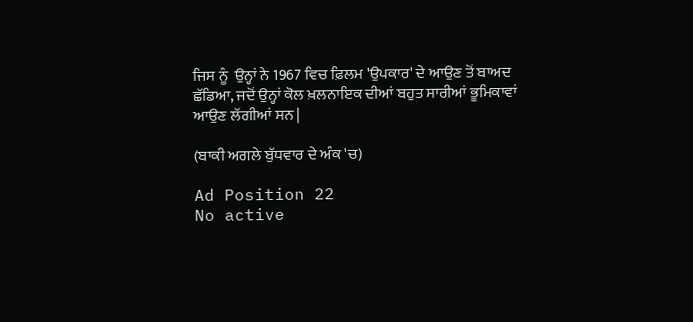ਜਿਸ ਨੂੰ  ਉਨ੍ਹਾਂ ਨੇ 1967 ਵਿਚ ਫ਼ਿਲਮ 'ਉਪਕਾਰ' ਦੇ ਆਉਣ ਤੋਂ ਬਾਅਦ ਛੱਡਿਆ, ਜਦੋਂ ਉਨ੍ਹਾਂ ਕੋਲ ਖ਼ਲਨਾਇਕ ਦੀਆਂ ਬਹੁਤ ਸਾਰੀਆਂ ਭੂਮਿਕਾਵਾਂ ਆਉਣ ਲੱਗੀਆਂ ਸਨ |

(ਬਾਕੀ ਅਗਲੇ ਬੁੱਧਵਾਰ ਦੇ ਅੰਕ 'ਚ)

Ad Position 22
No active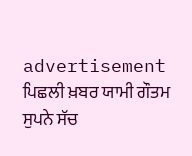advertisement
ਪਿਛਲੀ ਖ਼ਬਰ ਯਾਮੀ ਗੌਤਮ ਸੁਪਨੇ ਸੱਚ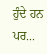ਹੁੰਦੇ ਹਨ ਪਰ...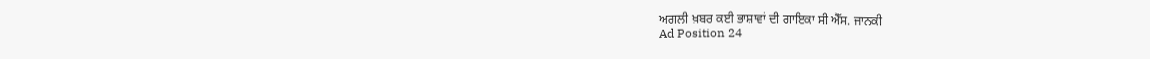ਅਗਲੀ ਖ਼ਬਰ ਕਈ ਭਾਸ਼ਾਵਾਂ ਦੀ ਗਾਇਕਾ ਸੀ ਐੱਸ. ਜਾਨਕੀ
Ad Position 24